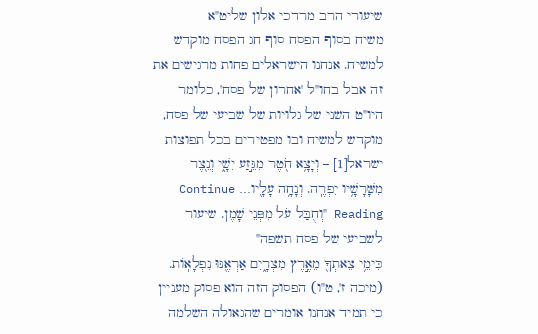שיעורי הרב מרדכי אלון שליט"א
משיח בסוף הפסח סוף חג הפסח מוקדש למשיח. אנחנו הישראלים פחות מרגישים את זה אבל בחו"ל 'אחרון של פסח', כלומר היו"ט השני של גלויות של שביעי של פסח, מוקדש למשיח ובו מפטירים בכל תפוצות ישראל[1] – וְיָצָ֥א חֹ֖טֶר מִגֵּ֣זַע יִשָׁ֑י וְנֵ֖צֶר מִשָּׁרָשָׁ֥יו יִפְרֶֽה. וְנָחָ֥ה עָלָ֖יו… Continue Reading "וְחֻבַּל עֹל מִפְּנֵי שָׁמֶן. שיעור לשביעי של פסח תשפה"
כִּימֵ֥י צֵאתְךָ֖ מֵאֶ֣רֶץ מִצְרָ֑יִם אַרְאֶ֖נּוּ נִפְלָאֽוֹת. (מיכה ז', ט"ו) הפסוק הזה הוא פסוק מעניין כי תמיד אנחנו אומרים שהגאולה השלמה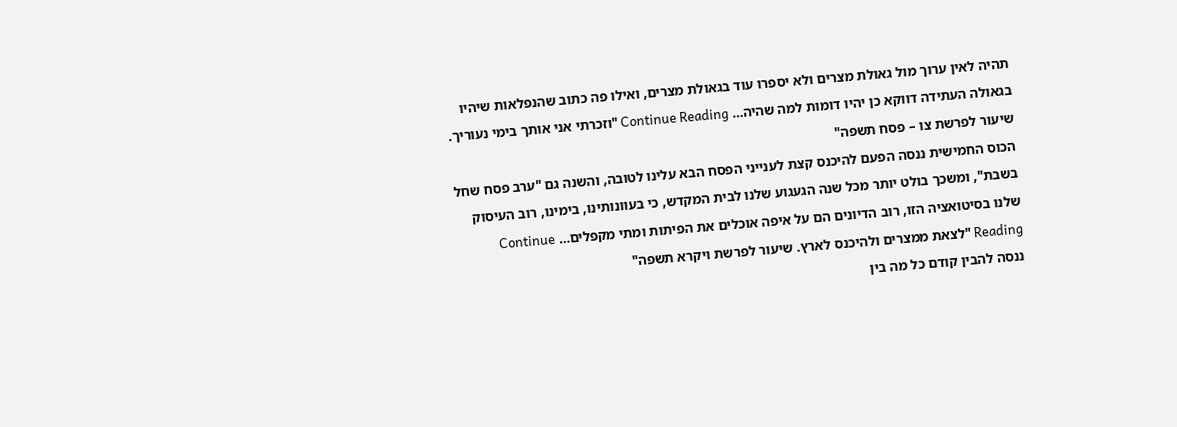תהיה לאין ערוך מול גאולת מצרים ולא יספרו עוד בגאולת מצרים, ואילו פה כתוב שהנפלאות שיהיו בגאולה העתידה דווקא כן יהיו דומות למה שהיה… Continue Reading "וזכרתי אני אותך בימי נעוריך. שיעור לפרשת צו – פסח תשפה"
הכוס החמישית ננסה הפעם להיכנס קצת לענייני הפסח הבא עלינו לטובה, והשנה גם "ערב פסח שחל בשבת", ומשכך בולט יותר מכל שנה הגעגוע שלנו לבית המקדש, כי בעוונותינו, בימינו, רוב העיסוק שלנו בסיטואציה הזו, רוב הדיונים הם על איפה אוכלים את הפיתות ומתי מקפלים… Continue Reading "לצאת ממצרים ולהיכנס לארץ. שיעור לפרשת ויקרא תשפה"
ננסה להבין קודם כל מה בין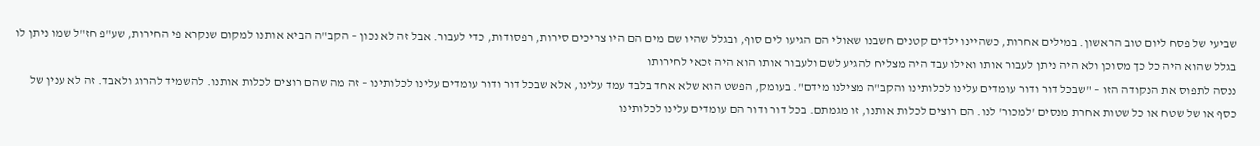שביעי של פסח ליום טוב הראשון. במילים אחרות, כשהיינו ילדים קטנים חשבנו שאולי הם הגיעו לים סוף, ובגלל שהיו שם מים הם היו צריכים סירות, רפסודות, כדי לעבור. אבל זה לא נכון – הקב"ה הביא אותנו למקום שנקרא פי החירות, שע"פ חז"ל שמו ניתן לו בגלל שהוא היה כל כך מסוכן ולא היה ניתן לעבור אותו ואילו עבד היה מצליח להגיע לשם ולעבור אותו הוא היה זכאי לחירותו
ננסה לתפוס את הנקודה הזו – "שבכל דור ודור עומדים עלינו לכלותינו והקב"ה מצילנו מידם". בעומק, הפשט הוא שלא אחד בלבד עמד עלינו, אלא שבכל דור ודור עומדים עלינו לכלותינו – זה מה שהם רוצים לכלות אותנו. להשמיד להרוג ולאבד. זה לא ענין של כסף או של שטח או כל שטות אחרת מנסים 'למכור' לנו. הם רוצים לכלות אותנו, זו מגמתם. בכל דור ודור הם עומדים עלינו לכלותינו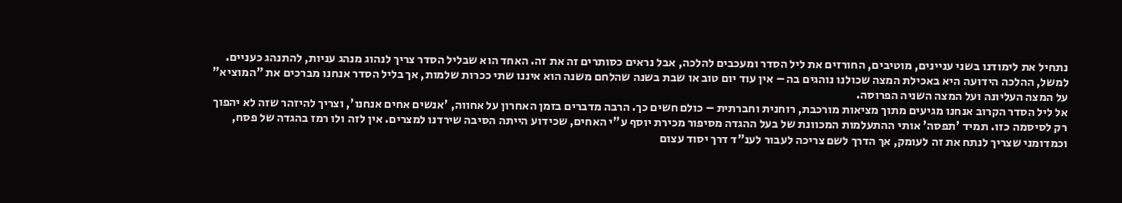נתחיל את לימודנו בשני עניינים, מוטיבים, החורזים את ליל הסדר ומעכבים להלכה, אבל נראים כסותרים זה את זה. האחד הוא שבליל הסדר צריך לנהוג מנהג עניות, להתנהג כעניים. למשל, ההלכה הידועה היא באכילת המצה שכולנו נוהגים בה – אין עוד יום טוב או שבת בשנה שהלחם משנה הוא איננו שתי ככרות שלמות, אך בליל הסדר אנחנו מברכים את "המוציא" על המצה העליונה ועל המצה השניה הפרוסה.
אל ליל הסדר הקרוב אנחנו מגיעים מתוך מציאות מורכבת, רוחנית וחברתית – כולם חשים כך. הרבה מדברים בזמן האחרון על אחווה, 'אנשים אחים אנחנו', וצריך להיזהר שזה לא יהפוך רק לסיסמה כזו. תמיד 'תפסה' אותי ההתעלמות המכוונת של בעל ההגדה מסיפור מכירת יוסף ע"י האחים, שכידוע הייתה הסיבה שירדנו למצרים. אין לזה ולו רמז בהגדה של פסח, וכמדומני שצריך לנתח את זה לעומק, אך הדרך לשם צריכה לעבור לענ"ד דרך יסוד עצום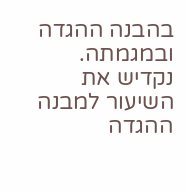בהבנה ההגדה ובמגמתה. נקדיש את השיעור למבנה ההגדה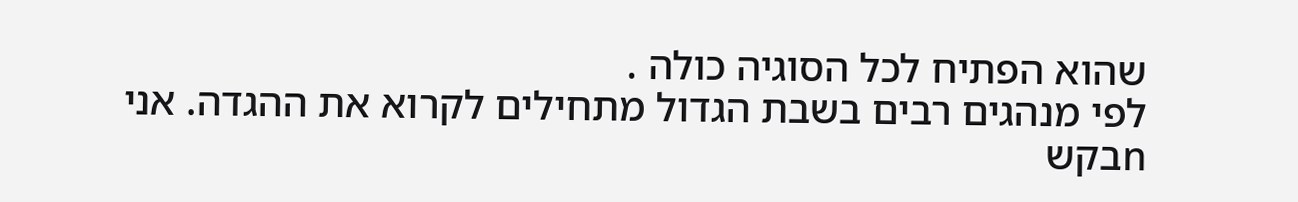שהוא הפתיח לכל הסוגיה כולה .
לפי מנהגים רבים בשבת הגדול מתחילים לקרוא את ההגדה. אני nבקש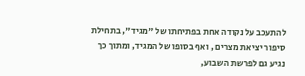להתעכב על נקודה אחת בפתיחתו של "מגיד", בתחילת סיפור יציאת מצרים , ואף בסופו של המגיד, ומתוך כך נגיע גם לפרשת השבוע,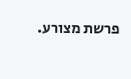פרשת מצורע.